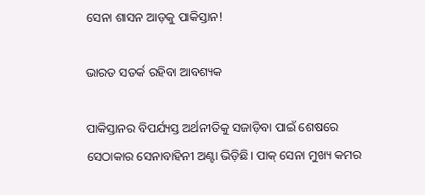ସେନା ଶାସନ ଆଡ଼କୁ ପାକିସ୍ତାନ!

ଭାରତ ସତର୍କ ରହିବା ଆବଶ୍ୟକ

ପାକିସ୍ତାନର ବିପର୍ଯ୍ୟସ୍ତ ଅର୍ଥନୀତିକୁ ସଜାଡ଼ିବା ପାଇଁ ଶେଷରେ ସେଠାକାର ସେନାବାହିନୀ ଅଣ୍ଟା ଭିଡ଼ିଛି। ପାକ୍‍ ସେନା ମୁଖ୍ୟ କମର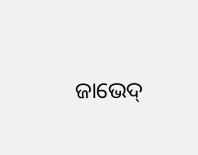ଜାଭେଦ୍‍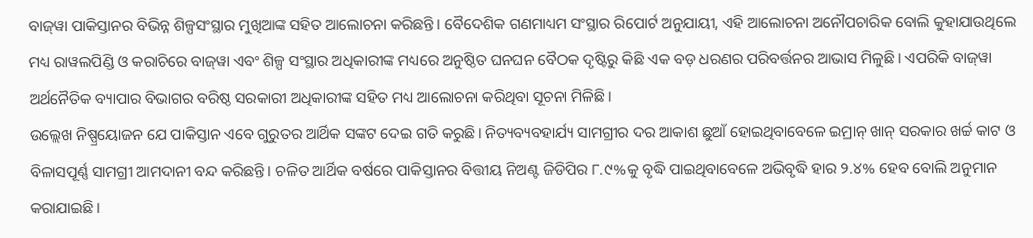ବାଜ୍‍ୱା ପାକିସ୍ତାନର ବିଭିନ୍ନ ଶିଳ୍ପସଂସ୍ଥାର ମୁଖିଆଙ୍କ ସହିତ ଆଲୋଚନା କରିଛନ୍ତି। ବୈଦେଶିକ ଗଣମାଧ୍ୟମ ସଂସ୍ଥାର ରିପୋର୍ଟ ଅନୁଯାୟୀ, ଏହି ଆଲୋଚନା ଅନୌପଚାରିକ ବୋଲି କୁହାଯାଉଥିଲେ ମଧ୍ୟ ରାୱଲପିଣ୍ଡି ଓ କରାଚିରେ ବାଜ୍‍ୱା ଏବଂ ଶିଳ୍ପ ସଂସ୍ଥାର ଅଧିକାରୀଙ୍କ ମଧ୍ୟରେ ଅନୁଷ୍ଠିତ ଘନଘନ ବୈଠକ ଦୃଷ୍ଟିରୁ କିଛି ଏକ ବଡ଼ ଧରଣର ପରିବର୍ତ୍ତନର ଆଭାସ ମିଳୁଛି। ଏପରିକି ବାଜ୍‍ୱା ଅର୍ଥନୈତିକ ବ୍ୟାପାର ବିଭାଗର ବରିଷ୍ଠ ସରକାରୀ ଅଧିକାରୀଙ୍କ ସହିତ ମଧ୍ୟ ଆଲୋଚନା କରିଥିବା ସୂଚନା ମିଳିଛି।
ଉଲ୍ଲେଖ ନିଷ୍ପ୍ରୟୋଜନ ଯେ ପାକିସ୍ତାନ ଏବେ ଗୁରୁତର ଆର୍ଥିକ ସଙ୍କଟ ଦେଇ ଗତି କରୁଛି। ନିତ୍ୟବ୍ୟବହାର୍ଯ୍ୟ ସାମଗ୍ରୀର ଦର ଆକାଶ ଛୁଆଁ ହୋଇଥିବାବେଳେ ଇମ୍ରାନ୍‍ ଖାନ୍‍ ସରକାର ଖର୍ଚ୍ଚ କାଟ ଓ ବିଳାସପୂର୍ଣ୍ଣ ସାମଗ୍ରୀ ଆମଦାନୀ ବନ୍ଦ କରିଛନ୍ତି। ଚଳିତ ଆର୍ଥିକ ବର୍ଷରେ ପାକିସ୍ତାନର ବିତ୍ତୀୟ ନିଅଣ୍ଟ ଜିଡିପିର ୮.୯%କୁ ବୃଦ୍ଧି ପାଇଥିବାବେଳେ ଅଭିବୃଦ୍ଧି ହାର ୨.୪% ହେବ ବୋଲି ଅନୁମାନ କରାଯାଇଛି।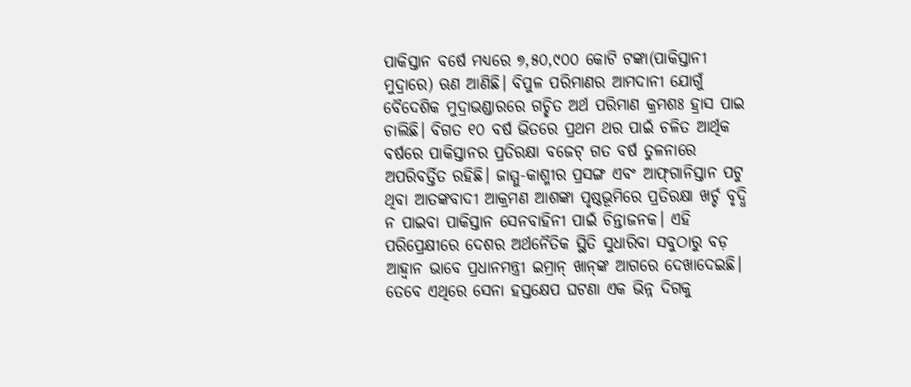ପାକିସ୍ତାନ ବର୍ଷେ ମଧ୍ୟରେ ୭,୫୦,୯୦୦ କୋଟି ଟଙ୍କା(ପାକିସ୍ତାନୀ ମୁଦ୍ରାରେ) ଋଣ ଆଣିଛି। ବିପୁଳ ପରିମାଣର ଆମଦାନୀ ଯୋଗୁଁ ବୈଦେଶିକ ମୁଦ୍ରାଭଣ୍ଡାରରେ ଗଚ୍ଛିତ ଅର୍ଥ ପରିମାଣ କ୍ରମଶଃ ହ୍ରାସ ପାଇ ଚାଲିଛି। ବିଗତ ୧୦ ବର୍ଷ ଭିତରେ ପ୍ରଥମ ଥର ପାଇଁ ଚଳିତ ଆର୍ଥିକ ବର୍ଷରେ ପାକିସ୍ତାନର ପ୍ରତିରକ୍ଷା ବଜେଟ୍‍ ଗତ ବର୍ଷ ତୁଳନାରେ ଅପରିବର୍ତ୍ତିତ ରହିଛି। ଜାମ୍ମୁ-କାଶ୍ମୀର ପ୍ରସଙ୍ଗ ଏବଂ ଆଫ୍‍ଗାନିସ୍ତାନ ପଟୁ ଥିବା ଆତଙ୍କବାଦୀ ଆକ୍ରମଣ ଆଶଙ୍କା ପୃଷ୍ଠଭୂମିରେ ପ୍ରତିରକ୍ଷା ଖର୍ଚ୍ଚ ବୃଦ୍ଧି ନ ପାଇବା ପାକିସ୍ତାନ ସେନବାହିନୀ ପାଇଁ ଚିନ୍ତାଜନକ। ଏହି ପରିପ୍ରେକ୍ଷୀରେ ଦେଶର ଅର୍ଥନୈତିକ ସ୍ଥିତି ସୁଧାରିବା ସବୁଠାରୁ ବଡ଼ ଆହ୍ୱାନ ଭାବେ ପ୍ରଧାନମନ୍ତ୍ରୀ ଇମ୍ରାନ୍‍ ଖାନ୍‍ଙ୍କ ଆଗରେ ଦେଖାଦେଇଛି। ତେବେ ଏଥିରେ ସେନା ହସ୍ତକ୍ଷେପ ଘଟଣା ଏକ ଭିନ୍ନ ଦିଗକୁ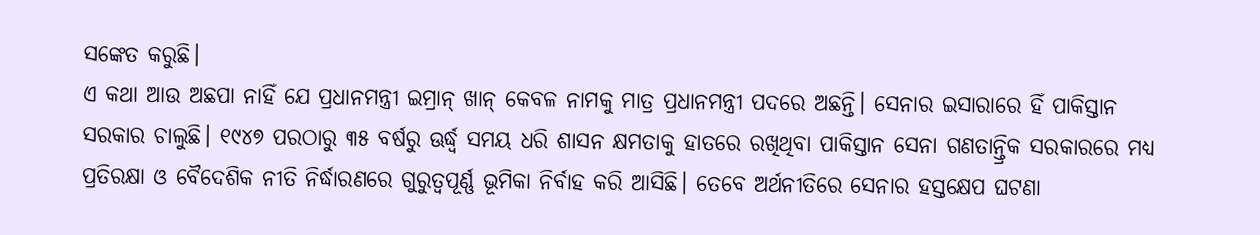ସଙ୍କେତ କରୁଛି।
ଏ କଥା ଆଉ ଅଛପା ନାହିଁ ଯେ ପ୍ରଧାନମନ୍ତ୍ରୀ ଇମ୍ରାନ୍‍ ଖାନ୍‍ କେବଳ ନାମକୁ ମାତ୍ର ପ୍ରଧାନମନ୍ତ୍ରୀ ପଦରେ ଅଛନ୍ତି। ସେନାର ଇସାରାରେ ହିଁ ପାକିସ୍ତାନ ସରକାର ଚାଲୁଛି। ୧୯୪୭ ପରଠାରୁ ୩୫ ବର୍ଷରୁ ଊର୍ଦ୍ଧ୍ବ ସମୟ ଧରି ଶାସନ କ୍ଷମତାକୁ ହାତରେ ରଖିଥିବା ପାକିସ୍ତାନ ସେନା ଗଣତାନ୍ତ୍ରିକ ସରକାରରେ ମଧ୍ୟ ପ୍ରତିରକ୍ଷା ଓ ବୈଦେଶିକ ନୀତି ନିର୍ଦ୍ଧାରଣରେ ଗୁରୁତ୍ୱପୂର୍ଣ୍ଣ ଭୂମିକା ନିର୍ବାହ କରି ଆସିଛି। ତେବେ ଅର୍ଥନୀତିରେ ସେନାର ହସ୍ତକ୍ଷେପ ଘଟଣା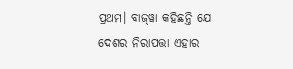ପ୍ରଥମ। ବାଜ୍‍ୱା କହିଛନ୍ତି ଯେ ଦେଶର ନିରାପତ୍ତା ଏହାର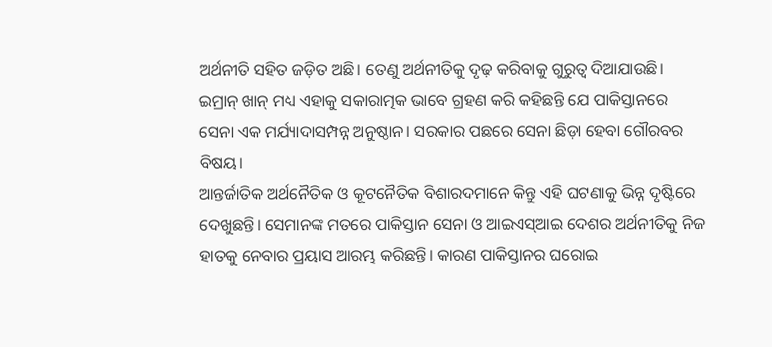ଅର୍ଥନୀତି ସହିତ ଜଡ଼ିତ ଅଛି। ତେଣୁ ଅର୍ଥନୀତିକୁ ଦୃଢ଼ କରିବାକୁ ଗୁରୁତ୍ୱ ଦିଆଯାଉଛି। ଇମ୍ରାନ୍‍ ଖାନ୍‍ ମଧ୍ୟ ଏହାକୁ ସକାରାତ୍ମକ ଭାବେ ଗ୍ରହଣ କରି କହିଛନ୍ତି ଯେ ପାକିସ୍ତାନରେ ସେନା ଏକ ମର୍ଯ୍ୟାଦାସମ୍ପନ୍ନ ଅନୁଷ୍ଠାନ। ସରକାର ପଛରେ ସେନା ଛିଡ଼ା ହେବା ଗୌରବର ବିଷୟ।
ଆନ୍ତର୍ଜାତିକ ଅର୍ଥନୈତିକ ଓ କୂଟନୈତିକ ବିଶାରଦମାନେ କିନ୍ତୁ ଏହି ଘଟଣାକୁ ଭିନ୍ନ ଦୃଷ୍ଟିରେ ଦେଖୁଛନ୍ତି। ସେମାନଙ୍କ ମତରେ ପାକିସ୍ତାନ ସେନା ଓ ଆଇଏସ୍‍ଆଇ ଦେଶର ଅର୍ଥନୀତିକୁ ନିଜ ହାତକୁ ନେବାର ପ୍ରୟାସ ଆରମ୍ଭ କରିଛନ୍ତି। କାରଣ ପାକିସ୍ତାନର ଘରୋଇ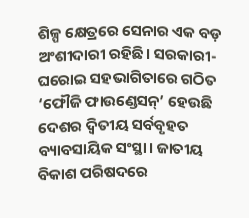ଶିଳ୍ପ କ୍ଷେତ୍ରରେ ସେନାର ଏକ ବଡ଼ ଅଂଶୀଦାରୀ ରହିଛି। ସରକାରୀ-ଘରୋଇ ସହଭାଗିତାରେ ଗଠିତ ‘ଫୌଜି ଫାଉଣ୍ଡେସନ୍‍’ ହେଉଛି ଦେଶର ଦ୍ୱିତୀୟ ସର୍ବବୃହତ ବ୍ୟାବସାୟିକ ସଂସ୍ଥା। ଜାତୀୟ ବିକାଶ ପରିଷଦରେ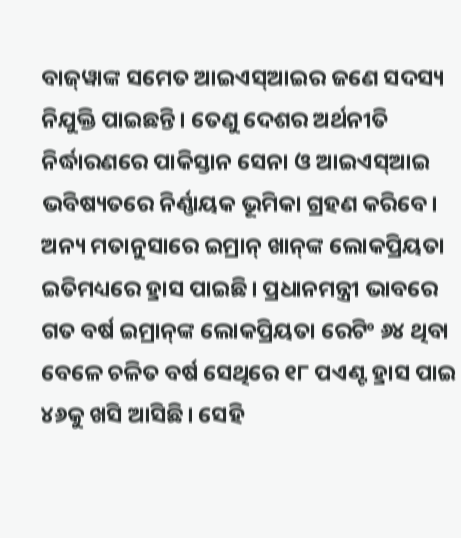ବାଜ୍‍ୱାଙ୍କ ସମେତ ଆଇଏସ୍‍ଆଇର ଜଣେ ସଦସ୍ୟ ନିଯୁକ୍ତି ପାଇଛନ୍ତି। ତେଣୁ ଦେଶର ଅର୍ଥନୀତି ନିର୍ଦ୍ଧାରଣରେ ପାକିସ୍ତାନ ସେନା ଓ ଆଇଏସ୍‍ଆଇ ଭବିଷ୍ୟତରେ ନିର୍ଣ୍ଣାୟକ ଭୂମିକା ଗ୍ରହଣ କରିବେ। ଅନ୍ୟ ମତାନୁସାରେ ଇମ୍ରାନ୍‍ ଖାନ୍‍ଙ୍କ ଲୋକପ୍ରିୟତା ଇତିମଧ୍ୟରେ ହ୍ରାସ ପାଇଛି। ପ୍ରଧାନମନ୍ତ୍ରୀ ଭାବରେ ଗତ ବର୍ଷ ଇମ୍ରାନ୍‍ଙ୍କ ଲୋକପ୍ରିୟତା ରେଟିଂ ୬୪ ଥିବା ବେଳେ ଚଳିତ ବର୍ଷ ସେଥିରେ ୧୮ ପଏଣ୍ଟ ହ୍ରାସ ପାଇ ୪୬କୁ ଖସି ଆସିଛି। ସେହି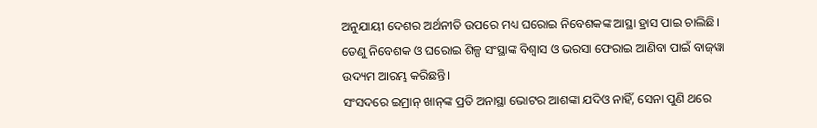ଅନୁଯାୟୀ ଦେଶର ଅର୍ଥନୀତି ଉପରେ ମଧ୍ୟ ଘରୋଇ ନିବେଶକଙ୍କ ଆସ୍ଥା ହ୍ରାସ ପାଇ ଚାଲିଛି। ତେଣୁ ନିବେଶକ ଓ ଘରୋଇ ଶିଳ୍ପ ସଂସ୍ଥାଙ୍କ ବିଶ୍ୱାସ ଓ ଭରସା ଫେରାଇ ଆଣିବା ପାଇଁ ବାଜ୍‍ୱା ଉଦ୍ୟମ ଆରମ୍ଭ କରିଛନ୍ତି।
ସଂସଦରେ ଇମ୍ରାନ୍‍ ଖାନ୍‍ଙ୍କ ପ୍ରତି ଅନାସ୍ଥା ଭୋଟର ଆଶଙ୍କା ଯଦିଓ ନାହିଁ, ସେନା ପୁଣି ଥରେ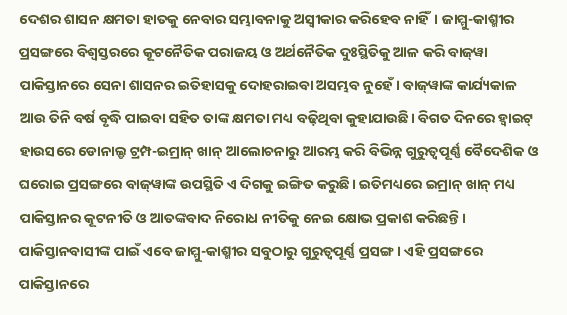ଦେଶର ଶାସନ କ୍ଷମତା ହାତକୁ ନେବାର ସମ୍ଭାବନାକୁ ଅସ୍ୱୀକାର କରିହେବ ନାହିଁ। ଜାମ୍ମୁ-କାଶ୍ମୀର ପ୍ରସଙ୍ଗରେ ବିଶ୍ୱସ୍ତରରେ କୂଟନୈତିକ ପରାଜୟ ଓ ଅର୍ଥନୈତିକ ଦୁଃସ୍ଥିତିକୁ ଆଳ କରି ବାଜ୍‍ୱା ପାକିସ୍ତାନରେ ସେନା ଶାସନର ଇତିହାସକୁ ଦୋହରାଇବା ଅସମ୍ଭବ ନୁହେଁ। ବାଜ୍‍ୱାଙ୍କ କାର୍ଯ୍ୟକାଳ ଆଉ ତିନି ବର୍ଷ ବୃଦ୍ଧି ପାଇବା ସହିତ ତାଙ୍କ କ୍ଷମତା ମଧ୍ୟ ବଢ଼ିଥିବା କୁହାଯାଉଛି। ବିଗତ ଦିନରେ ହ୍ୱାଇଟ୍‍ ହାଉସରେ ଡୋନାଲ୍ଡ ଟ୍ରମ୍ପ-ଇମ୍ରାନ୍‍ ଖାନ୍‍ ଆଲୋଚନାରୁ ଆରମ୍ଭ କରି ବିଭିନ୍ନ ଗୁରୁତ୍ୱପୂର୍ଣ୍ଣ ବୈଦେଶିକ ଓ ଘରୋଇ ପ୍ରସଙ୍ଗରେ ବାଜ୍‍ୱାଙ୍କ ଉପସ୍ଥିତି ଏ ଦିଗକୁ ଇଙ୍ଗିତ କରୁଛି। ଇତିମଧ୍ୟରେ ଇମ୍ରାନ୍‍ ଖାନ୍‍ ମଧ୍ୟ ପାକିସ୍ତାନର କୂଟନୀତି ଓ ଆତଙ୍କବାଦ ନିରୋଧ ନୀତିକୁ ନେଇ କ୍ଷୋଭ ପ୍ରକାଶ କରିଛନ୍ତି। ପାକିସ୍ତାନବାସୀଙ୍କ ପାଇଁ ଏବେ ଜାମ୍ମୁ-କାଶ୍ମୀର ସବୁଠାରୁ ଗୁରୁତ୍ୱପୂର୍ଣ୍ଣ ପ୍ରସଙ୍ଗ। ଏହି ପ୍ରସଙ୍ଗରେ ପାକିସ୍ତାନରେ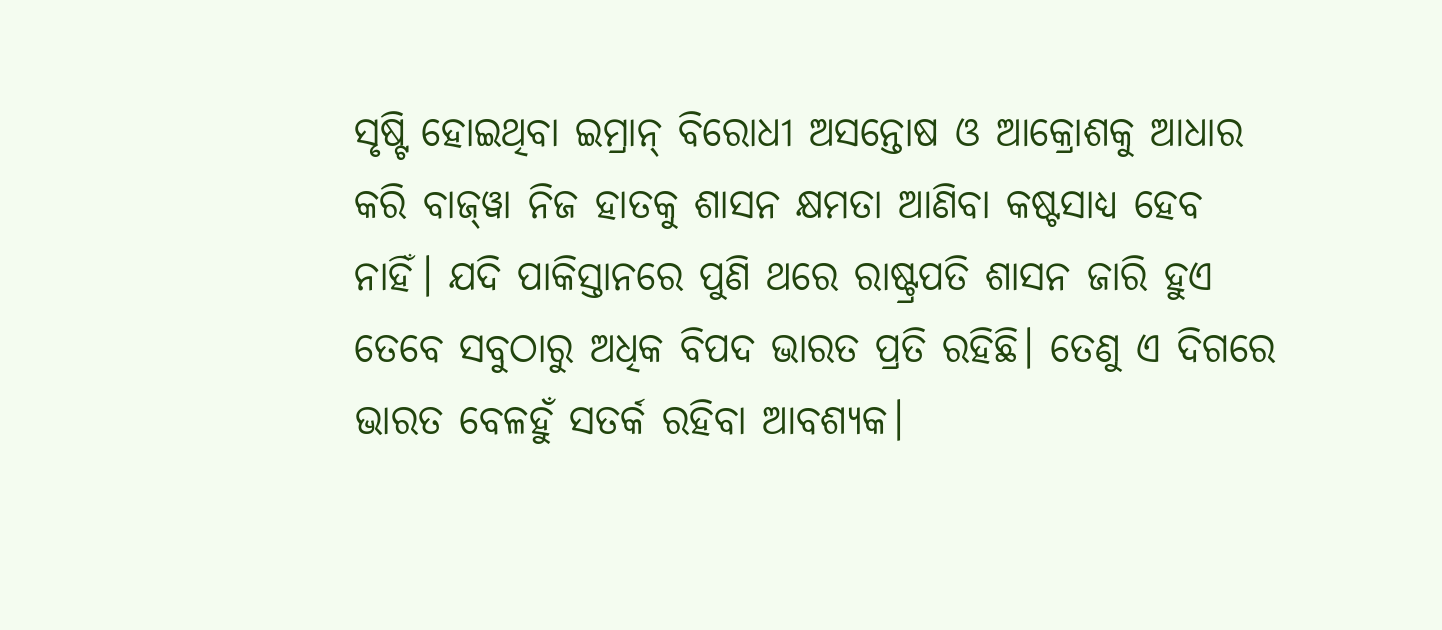ସୃଷ୍ଟି ହୋଇଥିବା ଇମ୍ରାନ୍‍ ବିରୋଧୀ ଅସନ୍ତୋଷ ଓ ଆକ୍ରୋଶକୁ ଆଧାର କରି ବାଜ୍‍ୱା ନିଜ ହାତକୁ ଶାସନ କ୍ଷମତା ଆଣିବା କଷ୍ଟସାଧ୍ୟ ହେବ ନାହିଁ। ଯଦି ପାକିସ୍ତାନରେ ପୁଣି ଥରେ ରାଷ୍ଟ୍ରପତି ଶାସନ ଜାରି ହୁଏ ତେବେ ସବୁଠାରୁ ଅଧିକ ବିପଦ ଭାରତ ପ୍ରତି ରହିଛି। ତେଣୁ ଏ ଦିଗରେ ଭାରତ ବେଳହୁଁ ସତର୍କ ରହିବା ଆବଶ୍ୟକ।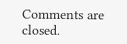Comments are closed.